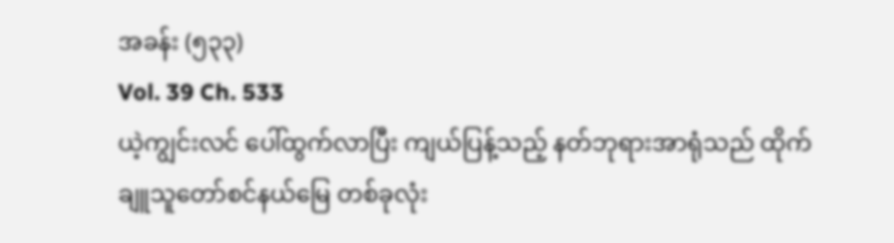အခန်း (၅၃၃)
Vol. 39 Ch. 533
ယဲ့ကျွင်းလင် ပေါ်ထွက်လာပြီး ကျယ်ပြန့်သည့် နတ်ဘုရားအာရုံသည် ထိုက်ချူသူတော်စင်နယ်မြေ တစ်ခုလုံး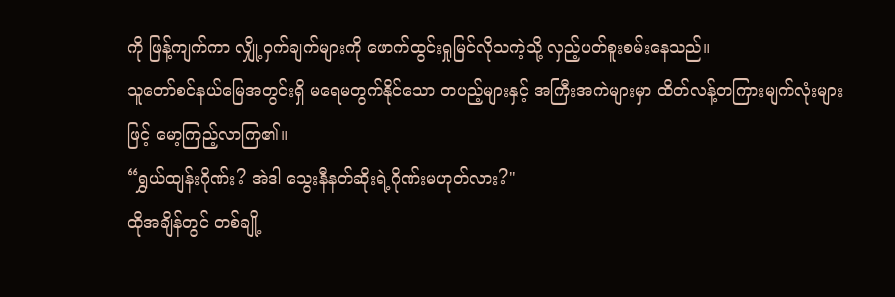ကို ဖြန့်ကျက်ကာ လျှို့ဝှက်ချက်များကို ဖောက်ထွင်းရှုမြင်လိုသကဲ့သို့ လှည့်ပတ်စူးစမ်းနေသည်။
သူတော်စင်နယ်မြေအတွင်းရှိ မရေမတွက်နိုင်သော တပည့်များနှင့် အကြီးအကဲများမှာ ထိတ်လန့်တကြားမျက်လုံးများဖြင့် မော့ကြည့်လာကြ၏။
“ရွှယ်ထျန်းဂိုဏ်း? အဲဒါ သွေးနီနတ်ဆိုးရဲ့ဂိုဏ်းမဟုတ်လား?"
ထိုအချိန်တွင် တစ်ချို့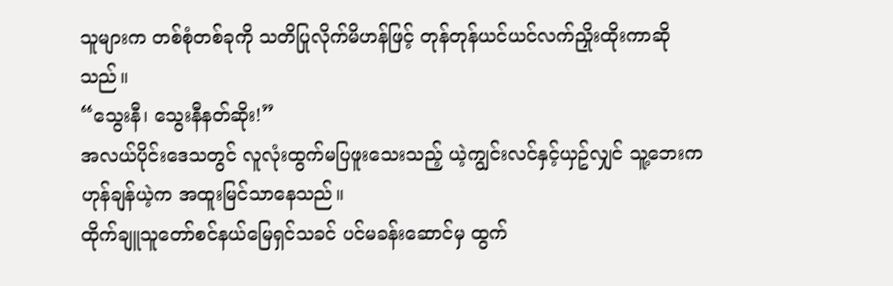သူများက တစ်စုံတစ်ခုကို သတိပြုလိုက်မိဟန်ဖြင့် တုန်တုန်ယင်ယင်လက်ညှိုးထိုးကာဆိုသည်။
“သွေးနီ၊ သွေးနီနတ်ဆိုး!”
အလယ်ပိုင်းဒေသတွင် လူလုံးထွက်မပြဖူးသေးသည့် ယဲ့ကျွင်းလင်နှင့်ယှဥ်လျှင် သူ့ဘေးက ဟုန်ချန်ယဲ့က အထူးမြင်သာနေသည်။
ထိုက်ချူသူတော်စင်နယ်မြေရှင်သခင် ပင်မခန်းဆောင်မှ ထွက်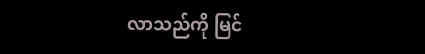လာသည်ကို မြင်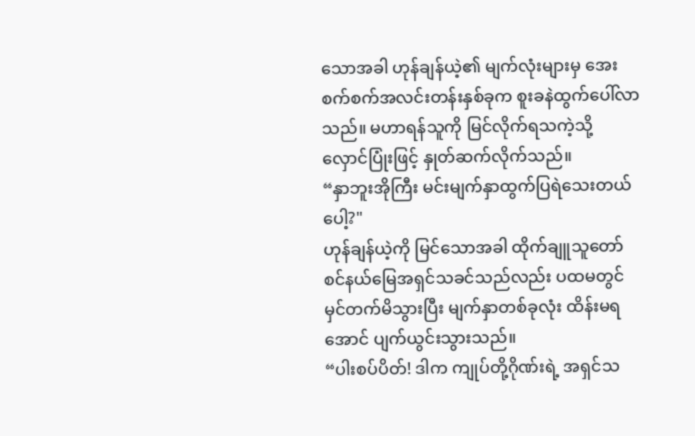သောအခါ ဟုန်ချန်ယဲ့၏ မျက်လုံးများမှ အေးစက်စက်အလင်းတန်းနှစ်ခုက စူးခနဲထွက်ပေါ်လာသည်။ မဟာရန်သူကို မြင်လိုက်ရသကဲ့သို့ လှောင်ပြုံးဖြင့် နှုတ်ဆက်လိုက်သည်။
“နှာဘူးအိုကြီး မင်းမျက်နှာထွက်ပြရဲသေးတယ်ပေါ့?"
ဟုန်ချန်ယဲ့ကို မြင်သောအခါ ထိုက်ချူသူတော်စင်နယ်မြေအရှင်သခင်သည်လည်း ပထမတွင် မှင်တက်မိသွားပြီး မျက်နှာတစ်ခုလုံး ထိန်းမရအောင် ပျက်ယွင်းသွားသည်။
“ပါးစပ်ပိတ်! ဒါက ကျုပ်တို့ဂိုဏ်းရဲ့ အရှင်သ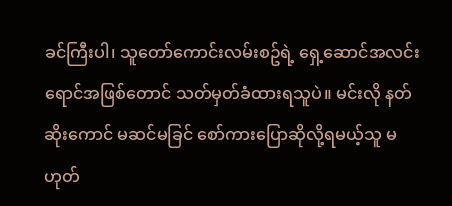ခင်ကြီးပါ၊ သူတော်ကောင်းလမ်းစဥ်ရဲ့ ရှေ့ဆောင်အလင်းရောင်အဖြစ်တောင် သတ်မှတ်ခံထားရသူပဲ။ မင်းလို နတ်ဆိုးကောင် မဆင်မခြင် စော်ကားပြောဆိုလို့ရမယ့်သူ မဟုတ်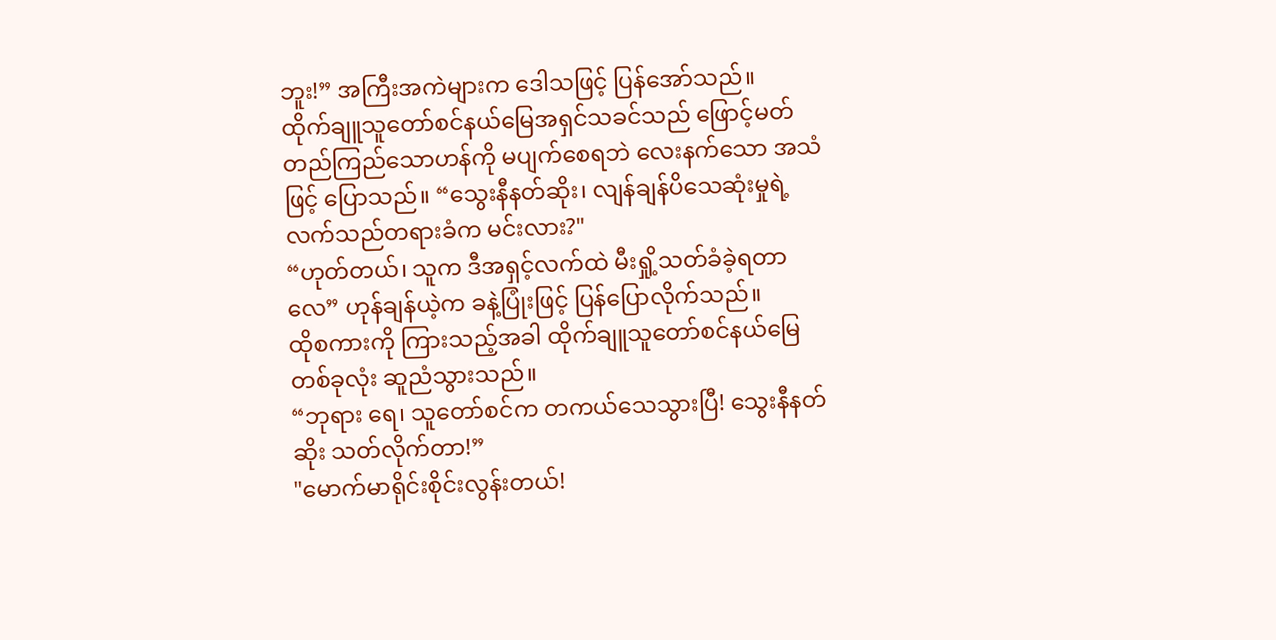ဘူး!” အကြီးအကဲများက ဒေါသဖြင့် ပြန်အော်သည်။
ထိုက်ချူသူတော်စင်နယ်မြေအရှင်သခင်သည် ဖြောင့်မတ်တည်ကြည်သောဟန်ကို မပျက်စေရဘဲ လေးနက်သော အသံဖြင့် ပြောသည်။ “သွေးနီနတ်ဆိုး၊ လျန်ချန်ပိသေဆုံးမှုရဲ့ လက်သည်တရားခံက မင်းလား?"
“ဟုတ်တယ်၊ သူက ဒီအရှင့်လက်ထဲ မီးရှို့သတ်ခံခဲ့ရတာလေ” ဟုန်ချန်ယဲ့က ခနဲ့ပြုံးဖြင့် ပြန်ပြောလိုက်သည်။
ထိုစကားကို ကြားသည့်အခါ ထိုက်ချူသူတော်စင်နယ်မြေ တစ်ခုလုံး ဆူညံသွားသည်။
“ဘုရား ရေ၊ သူတော်စင်က တကယ်သေသွားပြီ! သွေးနီနတ်ဆိုး သတ်လိုက်တာ!”
"မောက်မာရိုင်းစိုင်းလွန်းတယ်!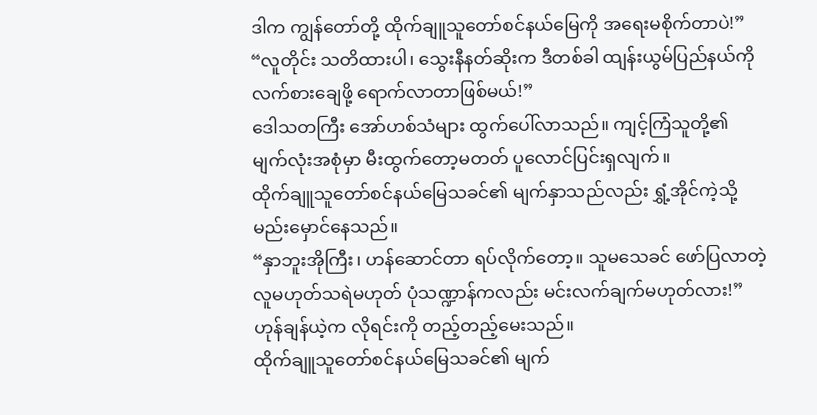ဒါက ကျွန်တော်တို့ ထိုက်ချူသူတော်စင်နယ်မြေကို အရေးမစိုက်တာပဲ!”
“လူတိုင်း သတိထားပါ၊ သွေးနီနတ်ဆိုးက ဒီတစ်ခါ ထျန်းယွမ်ပြည်နယ်ကို လက်စားချေဖို့ ရောက်လာတာဖြစ်မယ်!”
ဒေါသတကြီး အော်ဟစ်သံများ ထွက်ပေါ်လာသည်။ ကျင့်ကြံသူတို့၏ မျက်လုံးအစုံမှာ မီးထွက်တော့မတတ် ပူလောင်ပြင်းရှလျက်။
ထိုက်ချူသူတော်စင်နယ်မြေသခင်၏ မျက်နှာသည်လည်း ရွှံ့အိုင်ကဲ့သို့ မည်းမှောင်နေသည်။
“နှာဘူးအိုကြီး၊ ဟန်ဆောင်တာ ရပ်လိုက်တော့။ သူမသေခင် ဖော်ပြလာတဲ့ လူမဟုတ်သရဲမဟုတ် ပုံသဏ္ဍာန်ကလည်း မင်းလက်ချက်မဟုတ်လား!” ဟုန်ချန်ယဲ့က လိုရင်းကို တည့်တည့်မေးသည်။
ထိုက်ချူသူတော်စင်နယ်မြေသခင်၏ မျက်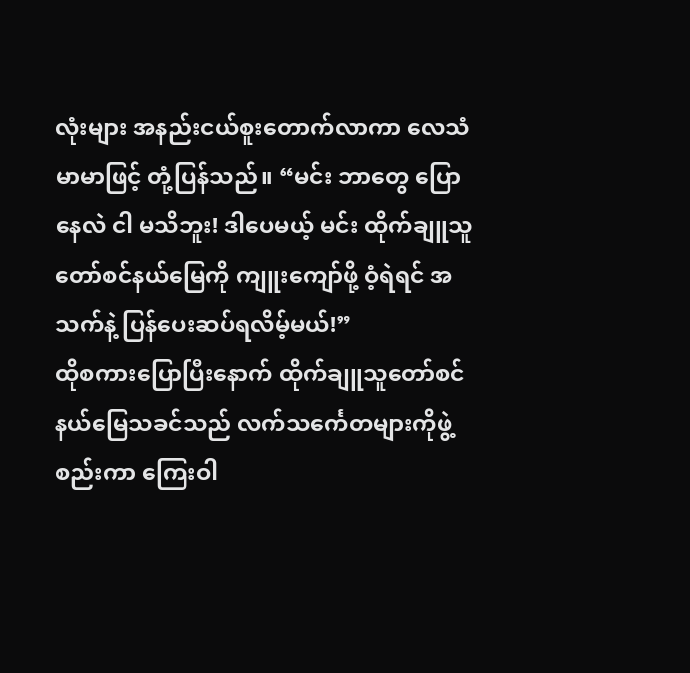လုံးများ အနည်းငယ်စူးတောက်လာကာ လေသံမာမာဖြင့် တုံ့ပြန်သည်။ “မင်း ဘာတွေ ပြောနေလဲ ငါ မသိဘူး! ဒါပေမယ့် မင်း ထိုက်ချူသူတော်စင်နယ်မြေကို ကျူးကျော်ဖို့ ဝံ့ရဲရင် အသက်နဲ့ ပြန်ပေးဆပ်ရလိမ့်မယ်!”
ထိုစကားပြောပြီးနောက် ထိုက်ချူသူတော်စင်နယ်မြေသခင်သည် လက်သင်္ကေတများကိုဖွဲ့စည်းကာ ကြေးဝါ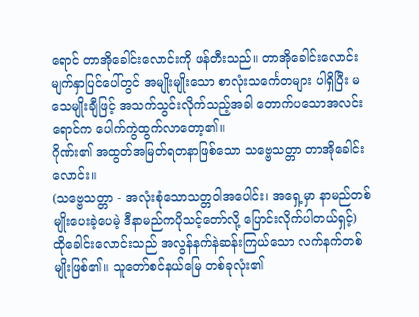ရောင် တာအိုခေါင်းလောင်းကို ဖန်တီးသည်။ တာအိုခေါင်းလောင်း မျက်နှာပြင်ပေါ်တွင် အမျိုးမျိုးသော စာလုံးသင်္ကေတများ ပါရှိပြီး မသေမျိုးချီဖြင့် အသက်သွင်းလိုက်သည့်အခါ တောက်ပသောအလင်းရောင်က ပေါက်ကွဲထွက်လာတော့၏။
ဂိုဏ်း၏ အထွတ်အမြတ်ရတနာဖြစ်သော သဗ္ဗေသတ္တာ တာအိုခေါင်းလောင်း။
(သဗ္ဗေသတ္တာ - အလုံးစုံသောသတ္တဝါအပေါင်း၊ အရှေ့မှာ နာမည်တစ်မျိုးပေးခဲ့ပေမဲ့ ဒီနာမည်ကပိုသင့်တော်လို့ ပြောင်းလိုက်ပါတယ်ရှင့်)
ထိုခေါင်းလောင်းသည် အလွန်နက်နဲဆန်းကြယ်သော လက်နက်တစ်မျိုးဖြစ်၏။ သူတော်စင်နယ်မြေ တစ်ခုလုံး၏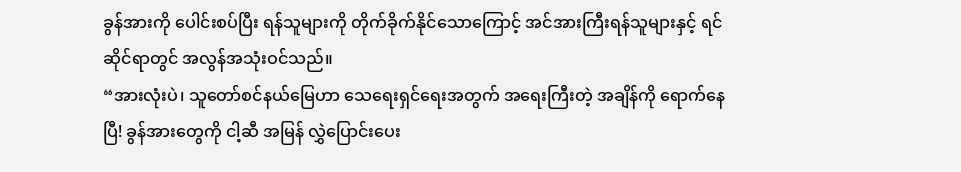ခွန်အားကို ပေါင်းစပ်ပြီး ရန်သူများကို တိုက်ခိုက်နိုင်သောကြောင့် အင်အားကြီးရန်သူများနှင့် ရင်ဆိုင်ရာတွင် အလွန်အသုံးဝင်သည်။
“အားလုံးပဲ၊ သူတော်စင်နယ်မြေဟာ သေရေးရှင်ရေးအတွက် အရေးကြီးတဲ့ အချိန်ကို ရောက်နေပြီ! ခွန်အားတွေကို ငါ့ဆီ အမြန် လွှဲပြောင်းပေး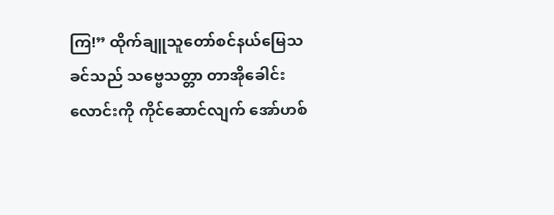ကြ!” ထိုက်ချူသူတော်စင်နယ်မြေသခင်သည် သဗ္ဗေသတ္တာ တာအိုခေါင်းလောင်းကို ကိုင်ဆောင်လျက် အော်ဟစ်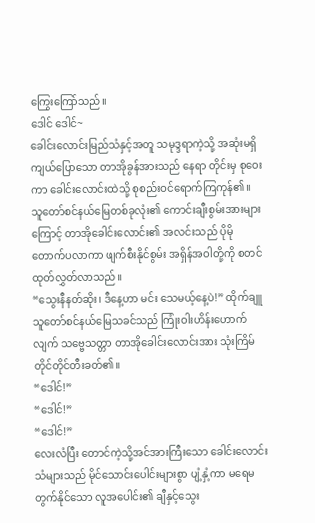ကြွေးကြော်သည်။
ဒေါင် ဒေါင်~
ခေါင်းလောင်းမြည်သံနှင့်အတူ သမုဒ္ဒရာကဲ့သို့ အဆုံးမရှိကျယ်ပြောသော တာအိုခွန်အားသည် နေရာ တိုင်းမှ စုဝေးကာ ခေါင်းလောင်းထဲသို့ စုစည်းဝင်ရောက်ကြကုန်၏။
သူတော်စင်နယ်မြေတစ်ခုလုံး၏ ကောင်းချီးစွမ်းအားများကြောင့် တာအိုခေါင်းလောင်း၏ အလင်းသည် ပိုမို တောက်ပလာကာ ဖျက်စီးနိုင်စွမ်း အရှိန်အဝါတို့ကို စတင်ထုတ်လွှတ်လာသည်။
“သွေးနီနတ်ဆိုး၊ ဒီနေ့ဟာ မင်း သေမယ့်နေ့ပဲ!” ထိုက်ချူသူတော်စင်နယ်မြေသခင်သည် ကြုံးဝါးဟိန်းဟောက်လျက် သဗ္ဗေသတ္တာ တာအိုခေါင်းလောင်းအား သုံးကြိမ်တိုင်တိုင်တီးခတ်၏။
“ဒေါင်!”
“ဒေါင်!”
“ဒေါင်!”
လေးလံပြီး တောင်ကဲ့သို့အင်အားကြီးသော ခေါင်းလောင်းသံများသည် မိုင်သောင်းပေါင်းများစွာ ပျံ့နှံ့ကာ မရေမတွက်နိုင်သော လူအပေါင်း၏ ချီနှင့်သွေး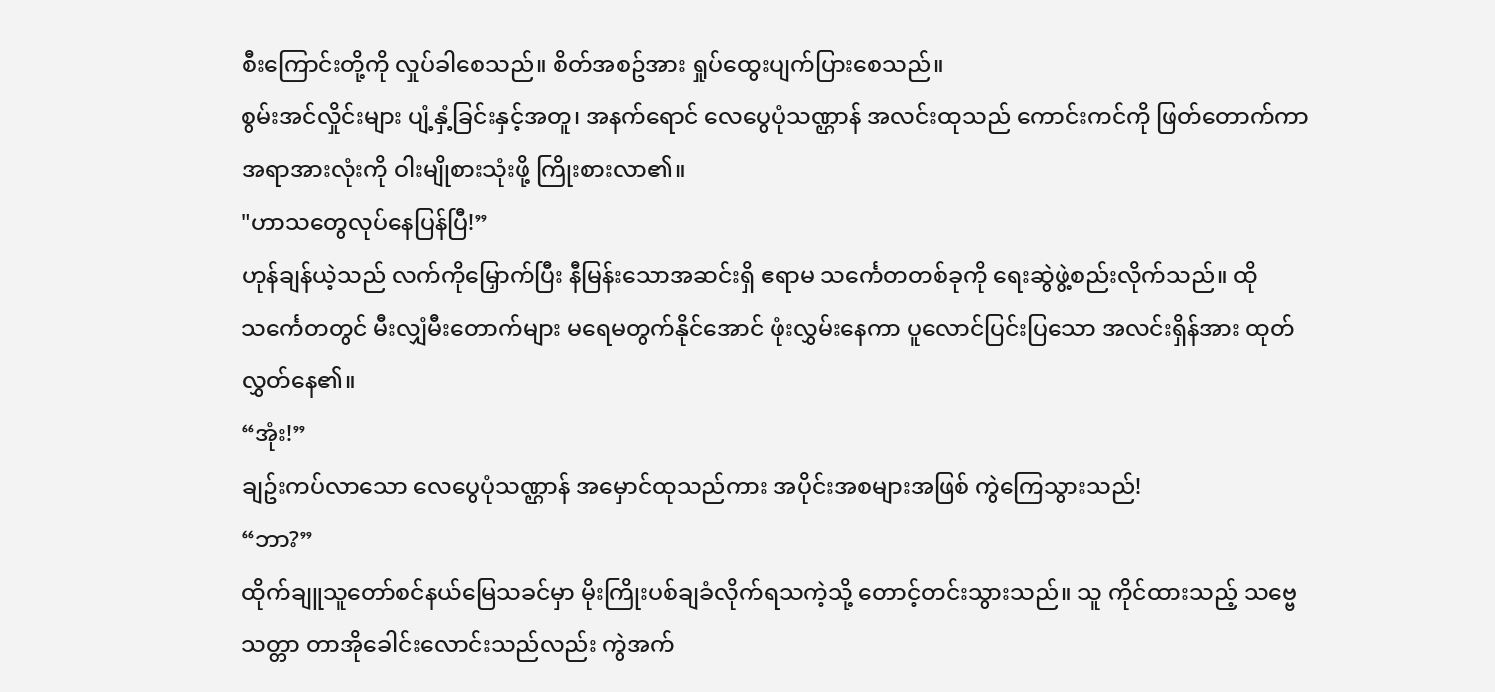စီးကြောင်းတို့ကို လှုပ်ခါစေသည်။ စိတ်အစဥ်အား ရှုပ်ထွေးပျက်ပြားစေသည်။
စွမ်းအင်လှိုင်းများ ပျံ့နှံ့ခြင်းနှင့်အတူ၊ အနက်ရောင် လေပွေပုံသဏ္ဌာန် အလင်းထုသည် ကောင်းကင်ကို ဖြတ်တောက်ကာ အရာအားလုံးကို ဝါးမျိုစားသုံးဖို့ ကြိုးစားလာ၏။
"ဟာသတွေလုပ်နေပြန်ပြီ!”
ဟုန်ချန်ယဲ့သည် လက်ကိုမြှောက်ပြီး နီမြန်းသောအဆင်းရှိ ဧရာမ သင်္ကေတတစ်ခုကို ရေးဆွဲဖွဲ့စည်းလိုက်သည်။ ထိုသင်္ကေတတွင် မီးလျှံမီးတောက်များ မရေမတွက်နိုင်အောင် ဖုံးလွှမ်းနေကာ ပူလောင်ပြင်းပြသော အလင်းရှိန်အား ထုတ်လွှတ်နေ၏။
“အုံး!”
ချဥ်းကပ်လာသော လေပွေပုံသဏ္ဌာန် အမှောင်ထုသည်ကား အပိုင်းအစများအဖြစ် ကွဲကြေသွားသည်!
“ဘာ?”
ထိုက်ချူသူတော်စင်နယ်မြေသခင်မှာ မိုးကြိုးပစ်ချခံလိုက်ရသကဲ့သို့ တောင့်တင်းသွားသည်။ သူ ကိုင်ထားသည့် သဗ္ဗေသတ္တာ တာအိုခေါင်းလောင်းသည်လည်း ကွဲအက်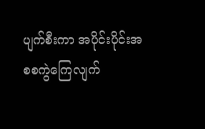ပျက်စီးကာ အပိုင်းပိုင်းအစစကွဲကြေလျက်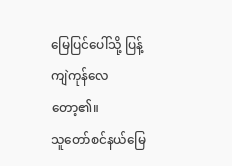မြေပြင်ပေါ်သို့ ပြန့်ကျဲကုန်လေတော့၏။
သူတော်စင်နယ်မြေ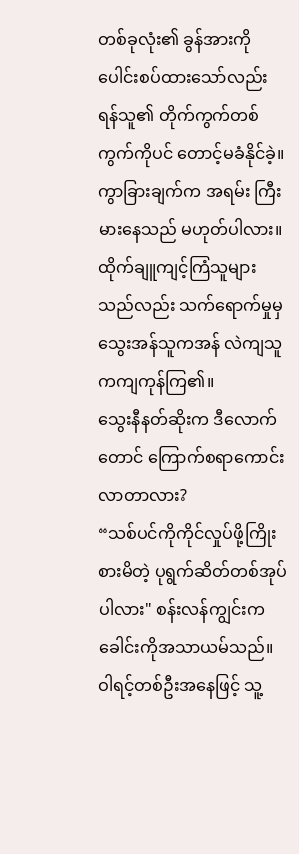တစ်ခုလုံး၏ ခွန်အားကို ပေါင်းစပ်ထားသော်လည်း ရန်သူ၏ တိုက်ကွက်တစ်ကွက်ကိုပင် တောင့်မခံနိုင်ခဲ့။
ကွာခြားချက်က အရမ်း ကြီးမားနေသည် မဟုတ်ပါလား။
ထိုက်ချူကျင့်ကြံသူများသည်လည်း သက်ရောက်မှုမှ သွေးအန်သူကအန် လဲကျသူကကျကုန်ကြ၏။
သွေးနီနတ်ဆိုးက ဒီလောက်တောင် ကြောက်စရာကောင်းလာတာလား?
“သစ်ပင်ကိုကိုင်လှုပ်ဖို့ကြိုးစားမိတဲ့ ပုရွက်ဆိတ်တစ်အုပ်ပါလား" စန်းလန်ကျွင်းက ခေါင်းကိုအသာယမ်သည်။
ဝါရင့်တစ်ဦးအနေဖြင့် သူ့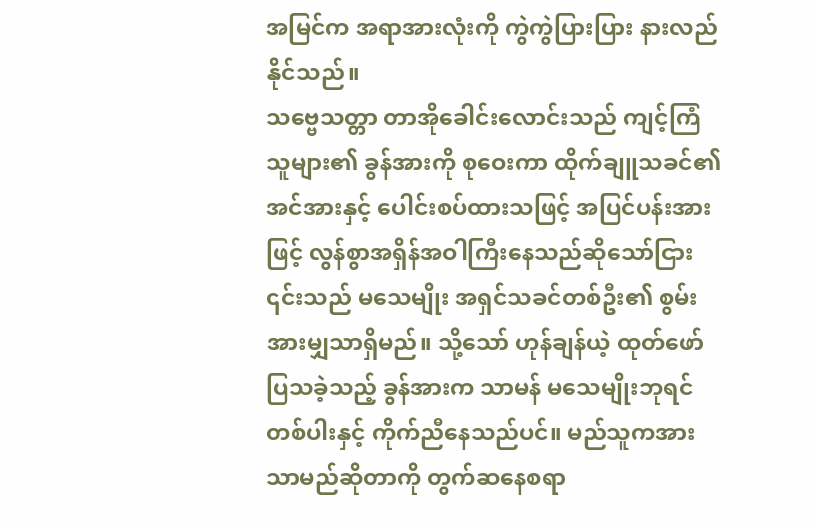အမြင်က အရာအားလုံးကို ကွဲကွဲပြားပြား နားလည်နိုင်သည်။
သဗ္ဗေသတ္တာ တာအိုခေါင်းလောင်းသည် ကျင့်ကြံသူများ၏ ခွန်အားကို စုဝေးကာ ထိုက်ချူသခင်၏အင်အားနှင့် ပေါင်းစပ်ထားသဖြင့် အပြင်ပန်းအားဖြင့် လွန်စွာအရှိန်အဝါကြီးနေသည်ဆိုသော်ငြား ၎င်းသည် မသေမျိုး အရှင်သခင်တစ်ဦး၏ စွမ်းအားမျှသာရှိမည်။ သို့သော် ဟုန်ချန်ယဲ့ ထုတ်ဖော်ပြသခဲ့သည့် ခွန်အားက သာမန် မသေမျိုးဘုရင်တစ်ပါးနှင့် ကိုက်ညီနေသည်ပင်။ မည်သူကအားသာမည်ဆိုတာကို တွက်ဆနေစရာ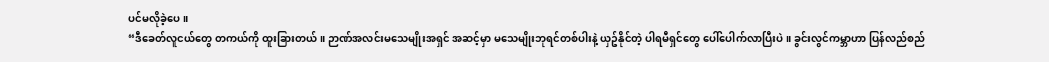ပင်မလိုခဲ့ပေ။
“ဒီခေတ်လူငယ်တွေ တကယ်ကို ထူးခြားတယ်။ ဉာဏ်အလင်းမသေမျိုးအရှင် အဆင့်မှာ မသေမျိုးဘုရင်တစ်ပါးနဲ့ ယှဥ်နိုင်တဲ့ ပါရမီရှင်တွေ ပေါ်ပေါက်လာပြီးပဲ။ ခွင်းလွင်ကမ္ဘာဟာ ပြန်လည်စည်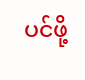ပင်ဖို့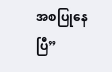အစပြုနေပြီ”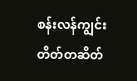စန်းလန်ကျွင်း တိတ်တဆိတ်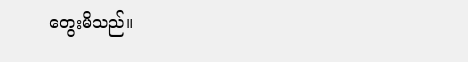တွေးမိသည်။